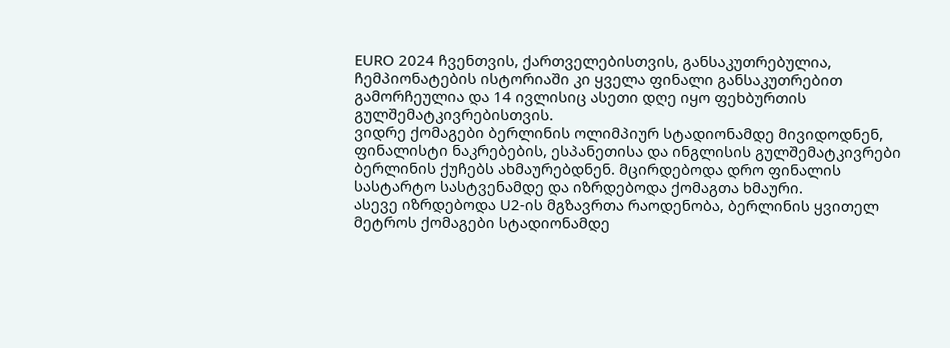EURO 2024 ჩვენთვის, ქართველებისთვის, განსაკუთრებულია, ჩემპიონატების ისტორიაში კი ყველა ფინალი განსაკუთრებით გამორჩეულია და 14 ივლისიც ასეთი დღე იყო ფეხბურთის გულშემატკივრებისთვის.
ვიდრე ქომაგები ბერლინის ოლიმპიურ სტადიონამდე მივიდოდნენ, ფინალისტი ნაკრებების, ესპანეთისა და ინგლისის გულშემატკივრები ბერლინის ქუჩებს ახმაურებდნენ. მცირდებოდა დრო ფინალის სასტარტო სასტვენამდე და იზრდებოდა ქომაგთა ხმაური.
ასევე იზრდებოდა U2-ის მგზავრთა რაოდენობა, ბერლინის ყვითელ მეტროს ქომაგები სტადიონამდე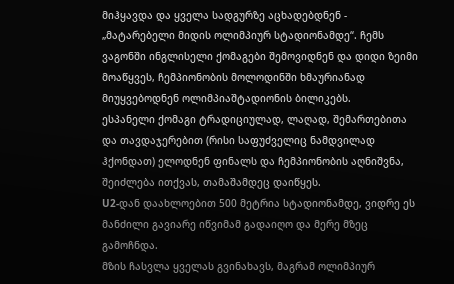მიჰყავდა და ყველა სადგურზე აცხადებდნენ - „მატარებელი მიდის ოლიმპიურ სტადიონამდე“. ჩემს ვაგონში ინგლისელი ქომაგები შემოვიდნენ და დიდი ზეიმი მოაწყვეს, ჩემპიონობის მოლოდინში ხმაურიანად მიუყვებოდნენ ოლიმპიაშტადიონის ბილიკებს.
ესპანელი ქომაგი ტრადიციულად, ლაღად, შემართებითა და თავდაჯერებით (რისი საფუძველიც ნამდვილად ჰქონდათ) ელოდნენ ფინალს და ჩემპიონობის აღნიშვნა, შეიძლება ითქვას, თამაშამდეც დაიწყეს.
U2-დან დაახლოებით 500 მეტრია სტადიონამდე, ვიდრე ეს მანძილი გავიარე იწვიმამ გადაიღო და მერე მზეც გამოჩნდა.
მზის ჩასვლა ყველას გვინახავს, მაგრამ ოლიმპიურ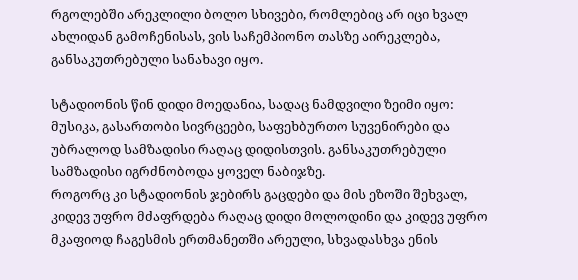რგოლებში არეკლილი ბოლო სხივები, რომლებიც არ იცი ხვალ ახლიდან გამოჩენისას, ვის საჩემპიონო თასზე აირეკლება, განსაკუთრებული სანახავი იყო.

სტადიონის წინ დიდი მოედანია, სადაც ნამდვილი ზეიმი იყო: მუსიკა, გასართობი სივრცეები, საფეხბურთო სუვენირები და უბრალოდ სამზადისი რაღაც დიდისთვის. განსაკუთრებული სამზადისი იგრძნობოდა ყოველ ნაბიჯზე.
როგორც კი სტადიონის ჯებირს გაცდები და მის ეზოში შეხვალ, კიდევ უფრო მძაფრდება რაღაც დიდი მოლოდინი და კიდევ უფრო მკაფიოდ ჩაგესმის ერთმანეთში არეული, სხვადასხვა ენის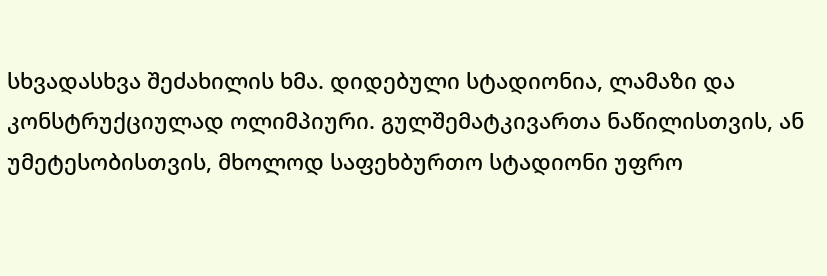სხვადასხვა შეძახილის ხმა. დიდებული სტადიონია, ლამაზი და კონსტრუქციულად ოლიმპიური. გულშემატკივართა ნაწილისთვის, ან უმეტესობისთვის, მხოლოდ საფეხბურთო სტადიონი უფრო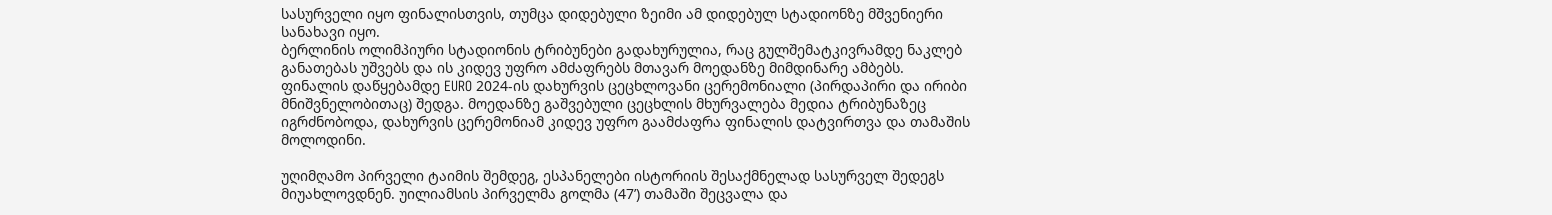სასურველი იყო ფინალისთვის, თუმცა დიდებული ზეიმი ამ დიდებულ სტადიონზე მშვენიერი სანახავი იყო.
ბერლინის ოლიმპიური სტადიონის ტრიბუნები გადახურულია, რაც გულშემატკივრამდე ნაკლებ განათებას უშვებს და ის კიდევ უფრო ამძაფრებს მთავარ მოედანზე მიმდინარე ამბებს.
ფინალის დაწყებამდე EURO 2024-ის დახურვის ცეცხლოვანი ცერემონიალი (პირდაპირი და ირიბი მნიშვნელობითაც) შედგა. მოედანზე გაშვებული ცეცხლის მხურვალება მედია ტრიბუნაზეც იგრძნობოდა, დახურვის ცერემონიამ კიდევ უფრო გაამძაფრა ფინალის დატვირთვა და თამაშის მოლოდინი.

უღიმღამო პირველი ტაიმის შემდეგ, ესპანელები ისტორიის შესაქმნელად სასურველ შედეგს მიუახლოვდნენ. უილიამსის პირველმა გოლმა (47’) თამაში შეცვალა და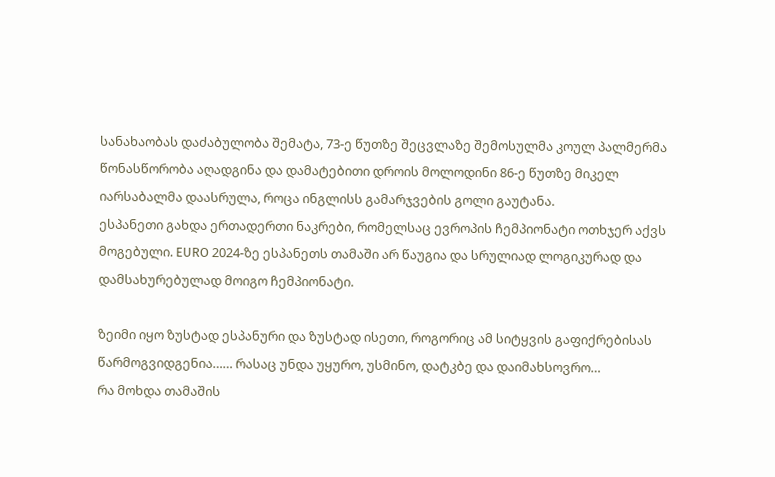სანახაობას დაძაბულობა შემატა, 73-ე წუთზე შეცვლაზე შემოსულმა კოულ პალმერმა წონასწორობა აღადგინა და დამატებითი დროის მოლოდინი 86-ე წუთზე მიკელ იარსაბალმა დაასრულა, როცა ინგლისს გამარჯვების გოლი გაუტანა.
ესპანეთი გახდა ერთადერთი ნაკრები, რომელსაც ევროპის ჩემპიონატი ოთხჯერ აქვს მოგებული. EURO 2024-ზე ესპანეთს თამაში არ წაუგია და სრულიად ლოგიკურად და დამსახურებულად მოიგო ჩემპიონატი.

ზეიმი იყო ზუსტად ესპანური და ზუსტად ისეთი, როგორიც ამ სიტყვის გაფიქრებისას წარმოგვიდგენია…… რასაც უნდა უყურო, უსმინო, დატკბე და დაიმახსოვრო…
რა მოხდა თამაშის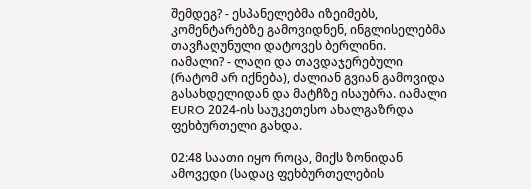შემდეგ? - ესპანელებმა იზეიმებს, კომენტარებზე გამოვიდნენ, ინგლისელებმა თავჩაღუნული დატოვეს ბერლინი.
იამალი? - ლაღი და თავდაჯერებული (რატომ არ იქნება), ძალიან გვიან გამოვიდა გასახდელიდან და მატჩზე ისაუბრა. იამალი EURO 2024-ის საუკეთესო ახალგაზრდა ფეხბურთელი გახდა.

02:48 საათი იყო როცა, მიქს ზონიდან ამოვედი (სადაც ფეხბურთელების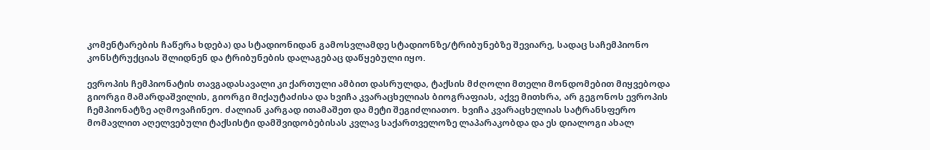კომენტარების ჩაწერა ხდება) და სტადიონიდან გამოსვლამდე სტადიონზე/ტრიბუნებზე შევიარე, სადაც საჩემპიონო კონსტრუქციას შლიდნენ და ტრიბუნების დალაგებაც დაწყებული იყო.

ევროპის ჩემპიონატის თავგადასავალი კი ქართული ამბით დასრულდა, ტაქსის მძღოლი მთელი მონდომებით მიყვებოდა გიორგი მამარდაშვილის, გიორგი მიქაუტაძისა და ხვიჩა კვარაცხელიას ბიოგრაფიას, აქვე მითხრა, არ გეგონოს ევროპის ჩემპიონატზე აღმოვაჩინეო. ძალიან კარგად ითამაშეთ და მეტი შეგიძლიათო. ხვიჩა კვარაცხელიას სატრანსფერო მომავლით აღელვებული ტაქსისტი დამშვიდობებისას კვლავ საქართველოზე ლაპარაკობდა და ეს დიალოგი ახალ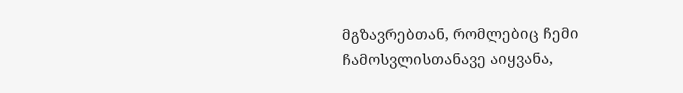მგზავრებთან, რომლებიც ჩემი ჩამოსვლისთანავე აიყვანა,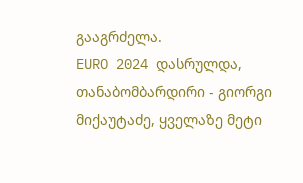გააგრძელა.
EURO 2024 დასრულდა, თანაბომბარდირი - გიორგი მიქაუტაძე, ყველაზე მეტი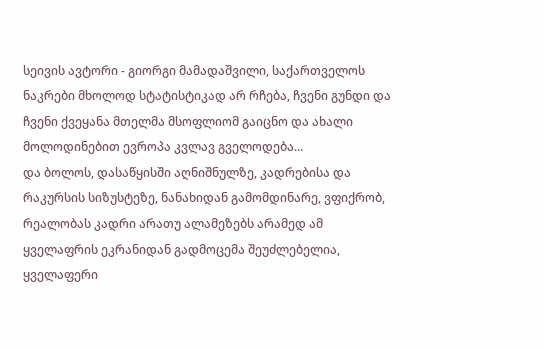სეივის ავტორი - გიორგი მამადაშვილი, საქართველოს ნაკრები მხოლოდ სტატისტიკად არ რჩება, ჩვენი გუნდი და ჩვენი ქვეყანა მთელმა მსოფლიომ გაიცნო და ახალი მოლოდინებით ევროპა კვლავ გველოდება...
და ბოლოს, დასაწყისში აღნიშნულზე, კადრებისა და რაკურსის სიზუსტეზე, ნანახიდან გამომდინარე, ვფიქრობ, რეალობას კადრი არათუ ალამეზებს არამედ ამ ყველაფრის ეკრანიდან გადმოცემა შეუძლებელია, ყველაფერი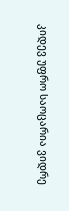კიდევ უფრო საოცარია ვიდრე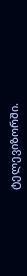ტელევიზორში.